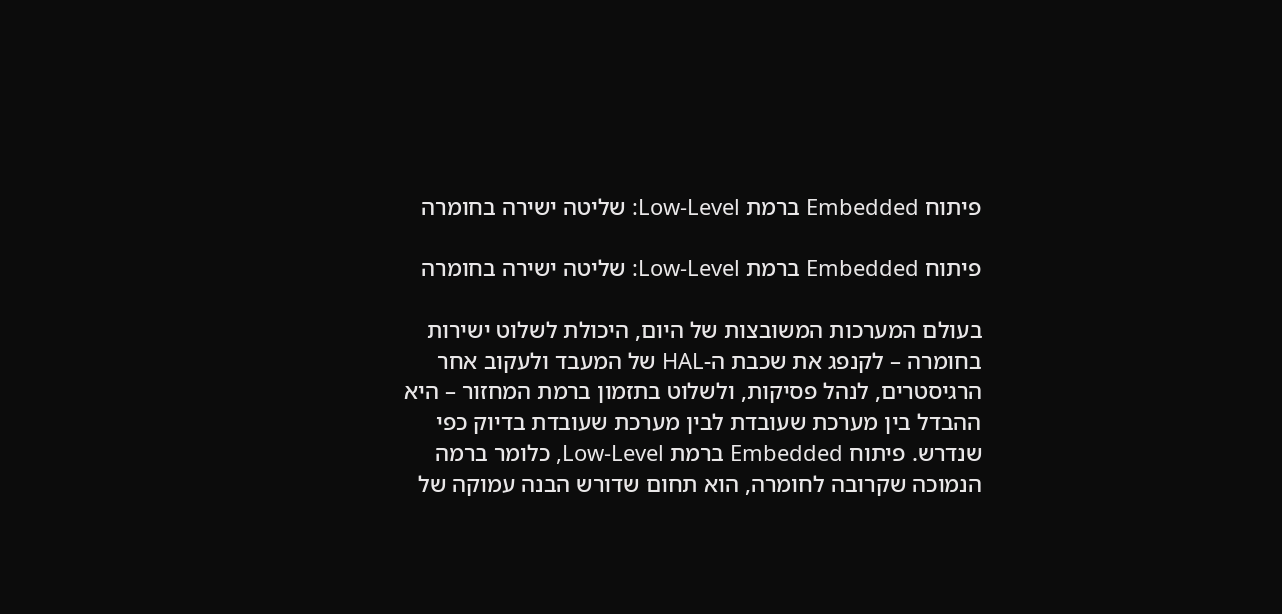פיתוח Embedded ברמת Low-Level: שליטה ישירה בחומרה

פיתוח Embedded ברמת Low-Level: שליטה ישירה בחומרה

בעולם המערכות המשובצות של היום, היכולת לשלוט ישירות בחומרה – לקנפג את שכבת ה-HAL של המעבד ולעקוב אחר הרגיסטרים, לנהל פסיקות, ולשלוט בתזמון ברמת המחזור – היא ההבדל בין מערכת שעובדת לבין מערכת שעובדת בדיוק כפי שנדרש. פיתוח Embedded ברמת Low-Level, כלומר ברמה הנמוכה שקרובה לחומרה, הוא תחום שדורש הבנה עמוקה של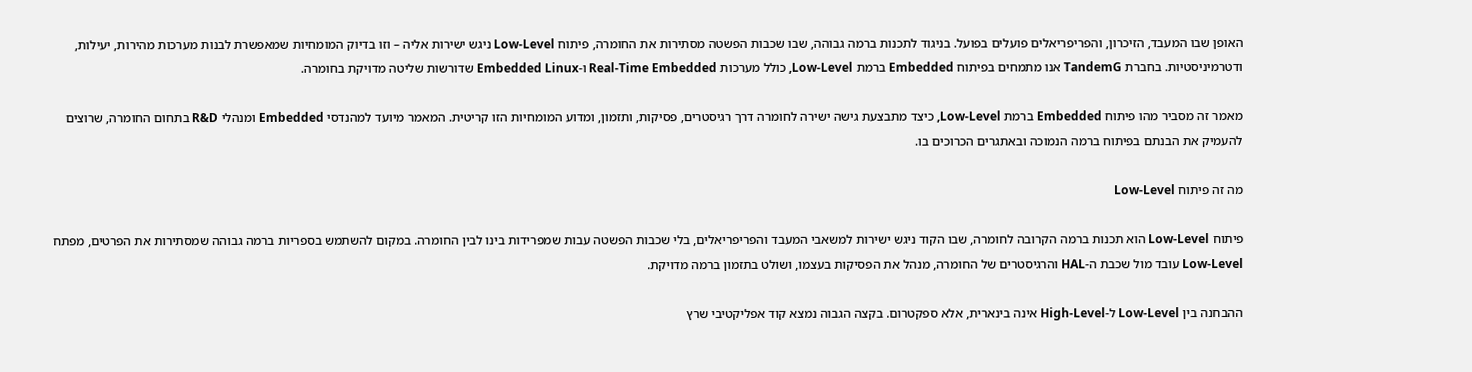האופן שבו המעבד, הזיכרון, והפריפריאלים פועלים בפועל. בניגוד לתכנות ברמה גבוהה, שבו שכבות הפשטה מסתירות את החומרה, פיתוח Low-Level ניגש ישירות אליה – וזו בדיוק המומחיות שמאפשרת לבנות מערכות מהירות, יעילות, ודטרמיניסטיות. בחברת TandemG אנו מתמחים בפיתוח Embedded ברמת Low-Level, כולל מערכות Real-Time Embedded ו-Embedded Linux שדורשות שליטה מדויקת בחומרה.

מאמר זה מסביר מהו פיתוח Embedded ברמת Low-Level, כיצד מתבצעת גישה ישירה לחומרה דרך רגיסטרים, פסיקות, ותזמון, ומדוע המומחיות הזו קריטית. המאמר מיועד למהנדסי Embedded ומנהלי R&D בתחום החומרה, שרוצים להעמיק את הבנתם בפיתוח ברמה הנמוכה ובאתגרים הכרוכים בו.

מה זה פיתוח Low-Level

פיתוח Low-Level הוא תכנות ברמה הקרובה לחומרה, שבו הקוד ניגש ישירות למשאבי המעבד והפריפריאלים, בלי שכבות הפשטה עבות שמפרידות בינו לבין החומרה. במקום להשתמש בספריות ברמה גבוהה שמסתירות את הפרטים, מפתח Low-Level עובד מול שכבת ה-HAL והרגיסטרים של החומרה, מנהל את הפסיקות בעצמו, ושולט בתזמון ברמה מדויקת.

ההבחנה בין Low-Level ל-High-Level אינה בינארית, אלא ספקטרום. בקצה הגבוה נמצא קוד אפליקטיבי שרץ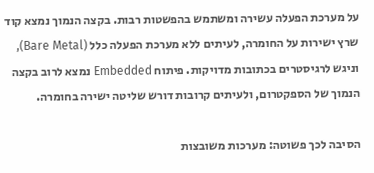על מערכת הפעלה עשירה ומשתמש בהפשטות רבות. בקצה הנמוך נמצא קוד שרץ ישירות על החומרה, לעיתים ללא מערכת הפעלה כלל (Bare Metal), וניגש לרגיסטרים בכתובות מדויקות. פיתוח Embedded נמצא לרוב בקצה הנמוך של הספקטרום, ולעיתים קרובות דורש שליטה ישירה בחומרה.

הסיבה לכך פשוטה: מערכות משובצות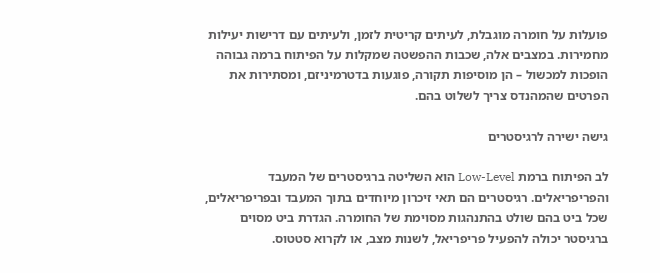פועלות על חומרה מוגבלת, לעיתים קריטית לזמן, ולעיתים עם דרישות יעילות מחמירות. במצבים אלה, שכבות ההפשטה שמקלות על הפיתוח ברמה גבוהה הופכות למכשול – הן מוסיפות תקורה, פוגעות בדטרמיניזם, ומסתירות את הפרטים שהמהנדס צריך לשלוט בהם.

גישה ישירה לרגיסטרים

לב הפיתוח ברמת Low-Level הוא השליטה ברגיסטרים של המעבד והפריפריאלים. רגיסטרים הם תאי זיכרון מיוחדים בתוך המעבד ובפריפריאלים, שכל ביט בהם שולט בהתנהגות מסוימת של החומרה. הגדרת ביט מסוים ברגיסטר יכולה להפעיל פריפריאל, לשנות מצב, או לקרוא סטטוס.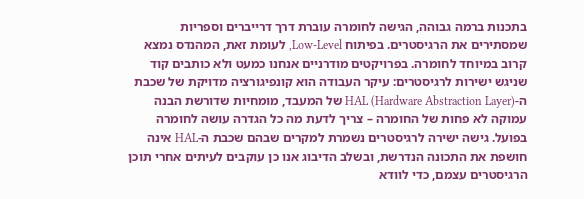בתכנות ברמה גבוהה, הגישה לחומרה עוברת דרך דרייברים וספריות שמסתירים את הרגיסטרים. בפיתוח Low-Level, לעומת זאת, המהנדס נמצא קרוב במיוחד לחומרה. בפרויקטים מודרניים אנחנו כמעט ולא כותבים קוד שניגש ישירות לרגיסטרים: עיקר העבודה הוא קונפיגורציה מדויקת של שכבת ה-HAL (Hardware Abstraction Layer) של המעבד, מומחיות שדורשת הבנה עמוקה לא פחות של החומרה – צריך לדעת מה כל הגדרה עושה לחומרה בפועל. גישה ישירה לרגיסטרים נשמרת למקרים שבהם שכבת ה-HAL אינה חושפת את התכונה הנדרשת, ובשלב הדיבוג אנו כן עוקבים לעיתים אחרי תוכן הרגיסטרים עצמם, כדי לוודא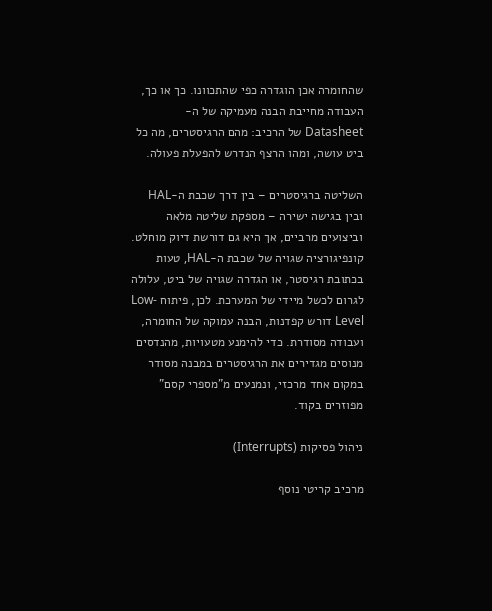שהחומרה אכן הוגדרה כפי שהתכוונו. כך או כך, העבודה מחייבת הבנה מעמיקה של ה-Datasheet של הרכיב: מהם הרגיסטרים, מה כל ביט עושה, ומהו הרצף הנדרש להפעלת פעולה.

השליטה ברגיסטרים – בין דרך שכבת ה-HAL ובין בגישה ישירה – מספקת שליטה מלאה וביצועים מרביים, אך היא גם דורשת דיוק מוחלט. קונפיגורציה שגויה של שכבת ה-HAL, טעות בכתובת רגיסטר, או הגדרה שגויה של ביט, עלולה לגרום לכשל מיידי של המערכת. לכן, פיתוח Low-Level דורש קפדנות, הבנה עמוקה של החומרה, ועבודה מסודרת. כדי להימנע מטעויות, מהנדסים מנוסים מגדירים את הרגיסטרים במבנה מסודר במקום אחד מרכזי, ונמנעים מ"מספרי קסם" מפוזרים בקוד.

ניהול פסיקות (Interrupts)

מרכיב קריטי נוסף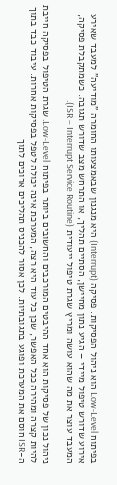בפיתוח Low-Level הוא ניהול הפסיקות. פסיקה (Interrupt) היא מנגנון שבאמצעותו החומרה "מודיעה" למעבד שאירע אירוע שדורש טיפול מיידי – הגיע נתון מחיישן, הסתיים תהליך, או התרחש מצב שדורש תגובה. כשמתקבלת פסיקה, המעבד עוצר את מה שהוא עושה ומריץ שגרת טיפול ייעודית (ISR – Interrupt Service Routine).

ניהול נכון של פסיקות הוא אחד ההיבטים המורכבים והחשובים ביותר בפיתוח Low-Level. שגרת הטיפול בפסיקה חייבת להיות קצרה ומהירה ככל האפשר, שכן כל עוד היא רצה, המערכת אינה יכולה לטפל בפסיקות אחרות. עיבוד כבד בתוך ה-ISR חוסם את המערכת ופוגע בתגובתיות. לכן אסור להכניס תהליכים ארוכים לתוך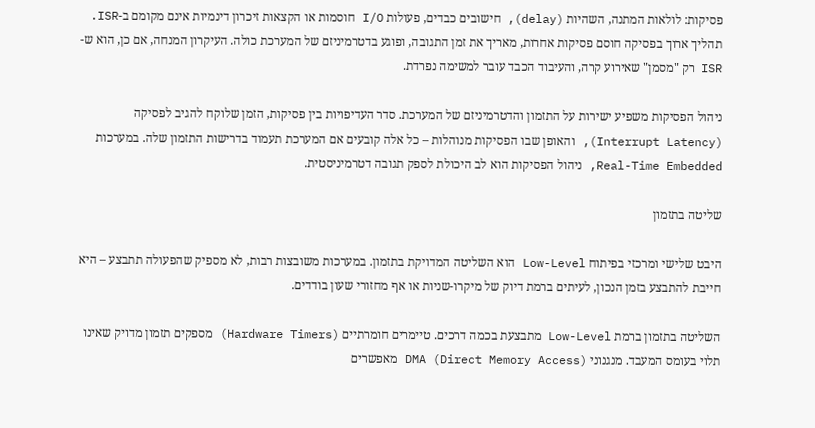פסיקות: לולאות המתנה, השהיות (delay), חישובים כבדים, פעולות I/O חוסמות או הקצאות זיכרון דינמיות אינם מקומם ב-ISR. תהליך ארוך בפסיקה חוסם פסיקות אחרות, מאריך את זמן התגובה, ופוגע בדטרמיניזם של המערכת כולה. העיקרון המנחה, אם כן, הוא ש-ISR רק "מסמן" שאירוע קרה, והעיבוד הכבד עובר למשימה נפרדת.

ניהול הפסיקות משפיע ישירות על התזמון והדטרמיניזם של המערכת. סדר העדיפויות בין פסיקות, הזמן שלוקח להגיב לפסיקה (Interrupt Latency), והאופן שבו הפסיקות מנוהלות – כל אלה קובעים אם המערכת תעמוד בדרישות התזמון שלה. במערכות Real-Time Embedded, ניהול הפסיקות הוא לב היכולת לספק תגובה דטרמיניסטית.

שליטה בתזמון

היבט שלישי ומרכזי בפיתוח Low-Level הוא השליטה המדויקת בתזמון. במערכות משובצות רבות, לא מספיק שהפעולה תתבצע – היא חייבת להתבצע בזמן הנכון, לעיתים ברמת דיוק של מיקרו-שניות או אף מחזורי שעון בודדים.

השליטה בתזמון ברמת Low-Level מתבצעת בכמה דרכים. טיימרים חומרתיים (Hardware Timers) מספקים תזמון מדויק שאינו תלוי בעומס המעבד. מנגנוני DMA (Direct Memory Access) מאפשרים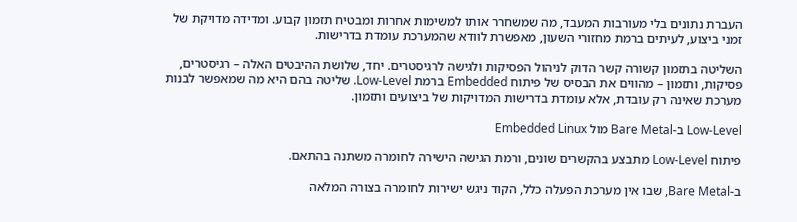העברת נתונים בלי מעורבות המעבד, מה שמשחרר אותו למשימות אחרות ומבטיח תזמון קבוע. ומדידה מדויקת של זמני ביצוע, לעיתים ברמת מחזורי השעון, מאפשרת לוודא שהמערכת עומדת בדרישות.

השליטה בתזמון קשורה קשר הדוק לניהול הפסיקות ולגישה לרגיסטרים. יחד, שלושת ההיבטים האלה – רגיסטרים, פסיקות, ותזמון – מהווים את הבסיס של פיתוח Embedded ברמת Low-Level. שליטה בהם היא מה שמאפשר לבנות מערכת שאינה רק עובדת, אלא עומדת בדרישות המדויקות של ביצועים ותזמון.

Low-Level ב-Bare Metal מול Embedded Linux

פיתוח Low-Level מתבצע בהקשרים שונים, ורמת הגישה הישירה לחומרה משתנה בהתאם.

ב-Bare Metal, שבו אין מערכת הפעלה כלל, הקוד ניגש ישירות לחומרה בצורה המלאה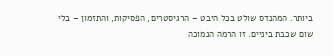ביותר. המהנדס שולט בכל היבט – הרגיסטרים, הפסיקות, והתזמון – בלי שום שכבת ביניים. זו הרמה הנמוכה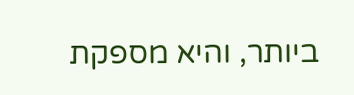ביותר, והיא מספקת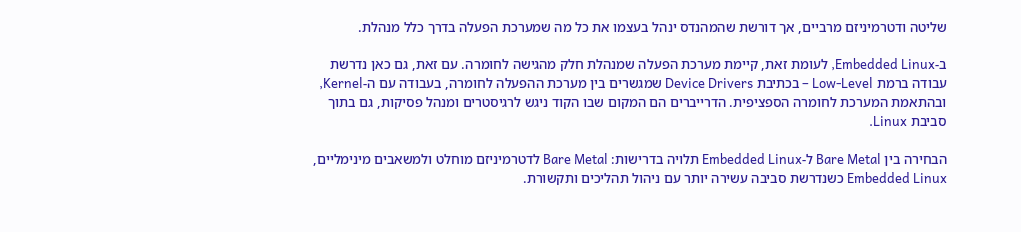שליטה ודטרמיניזם מרביים, אך דורשת שהמהנדס ינהל בעצמו את כל מה שמערכת הפעלה בדרך כלל מנהלת.

ב-Embedded Linux, לעומת זאת, קיימת מערכת הפעלה שמנהלת חלק מהגישה לחומרה. עם זאת, גם כאן נדרשת עבודה ברמת Low-Level – בכתיבת Device Drivers שמגשרים בין מערכת ההפעלה לחומרה, בעבודה עם ה-Kernel, ובהתאמת המערכת לחומרה הספציפית. הדרייברים הם המקום שבו הקוד ניגש לרגיסטרים ומנהל פסיקות, גם בתוך סביבת Linux.

הבחירה בין Bare Metal ל-Embedded Linux תלויה בדרישות: Bare Metal לדטרמיניזם מוחלט ולמשאבים מינימליים, Embedded Linux כשנדרשת סביבה עשירה יותר עם ניהול תהליכים ותקשורת.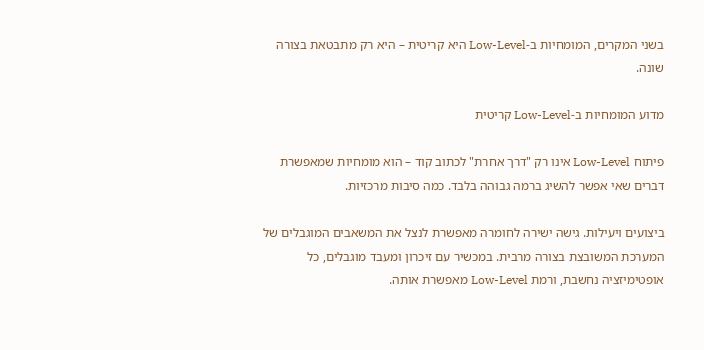בשני המקרים, המומחיות ב-Low-Level היא קריטית – היא רק מתבטאת בצורה שונה.

מדוע המומחיות ב-Low-Level קריטית

פיתוח Low-Level אינו רק "דרך אחרת" לכתוב קוד – הוא מומחיות שמאפשרת דברים שאי אפשר להשיג ברמה גבוהה בלבד. כמה סיבות מרכזיות.

ביצועים ויעילות. גישה ישירה לחומרה מאפשרת לנצל את המשאבים המוגבלים של המערכת המשובצת בצורה מרבית. במכשיר עם זיכרון ומעבד מוגבלים, כל אופטימיזציה נחשבת, ורמת Low-Level מאפשרת אותה.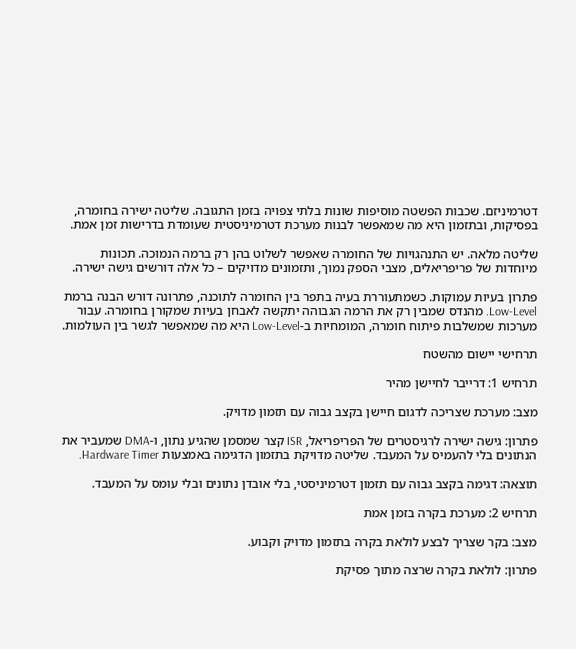דטרמיניזם. שכבות הפשטה מוסיפות שונות בלתי צפויה בזמן התגובה. שליטה ישירה בחומרה, בפסיקות, ובתזמון היא מה שמאפשר לבנות מערכת דטרמיניסטית שעומדת בדרישות זמן אמת.

שליטה מלאה. יש התנהגויות של החומרה שאפשר לשלוט בהן רק ברמה הנמוכה. תכונות מיוחדות של פריפריאלים, מצבי הספק נמוך, ותזמונים מדויקים – כל אלה דורשים גישה ישירה.

פתרון בעיות עמוקות. כשמתעוררת בעיה בתפר בין החומרה לתוכנה, פתרונה דורש הבנה ברמת Low-Level. מהנדס שמבין רק את הרמה הגבוהה יתקשה לאבחן בעיות שמקורן בחומרה. עבור מערכות שמשלבות פיתוח חומרה, המומחיות ב-Low-Level היא מה שמאפשר לגשר בין העולמות.

תרחישי יישום מהשטח

תרחיש 1: דרייבר לחיישן מהיר

מצב: מערכת שצריכה לדגום חיישן בקצב גבוה עם תזמון מדויק.

פתרון: גישה ישירה לרגיסטרים של הפריפריאל, ISR קצר שמסמן שהגיע נתון, ו-DMA שמעביר את הנתונים בלי להעמיס על המעבד. שליטה מדויקת בתזמון הדגימה באמצעות Hardware Timer.

תוצאה: דגימה בקצב גבוה עם תזמון דטרמיניסטי, בלי אובדן נתונים ובלי עומס על המעבד.

תרחיש 2: מערכת בקרה בזמן אמת

מצב: בקר שצריך לבצע לולאת בקרה בתזמון מדויק וקבוע.

פתרון: לולאת בקרה שרצה מתוך פסיקת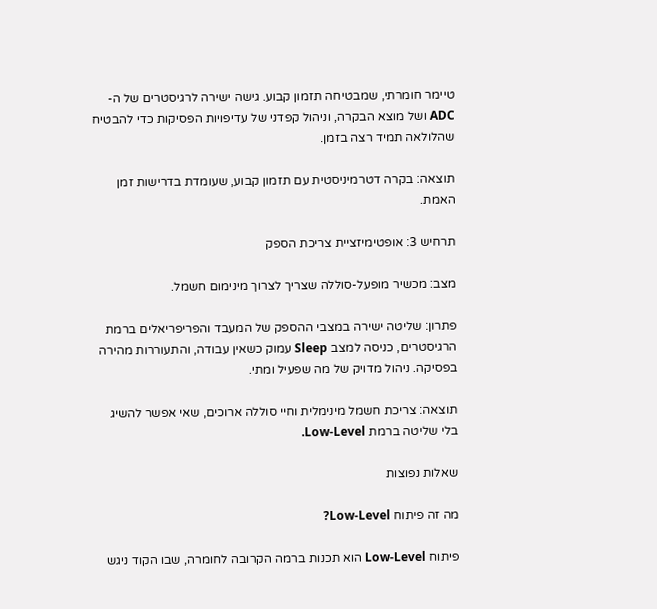טיימר חומרתי, שמבטיחה תזמון קבוע. גישה ישירה לרגיסטרים של ה-ADC ושל מוצא הבקרה, וניהול קפדני של עדיפויות הפסיקות כדי להבטיח שהלולאה תמיד רצה בזמן.

תוצאה: בקרה דטרמיניסטית עם תזמון קבוע, שעומדת בדרישות זמן האמת.

תרחיש 3: אופטימיזציית צריכת הספק

מצב: מכשיר מופעל-סוללה שצריך לצרוך מינימום חשמל.

פתרון: שליטה ישירה במצבי ההספק של המעבד והפריפריאלים ברמת הרגיסטרים, כניסה למצב Sleep עמוק כשאין עבודה, והתעוררות מהירה בפסיקה. ניהול מדויק של מה שפעיל ומתי.

תוצאה: צריכת חשמל מינימלית וחיי סוללה ארוכים, שאי אפשר להשיג בלי שליטה ברמת Low-Level.

שאלות נפוצות

מה זה פיתוח Low-Level?

פיתוח Low-Level הוא תכנות ברמה הקרובה לחומרה, שבו הקוד ניגש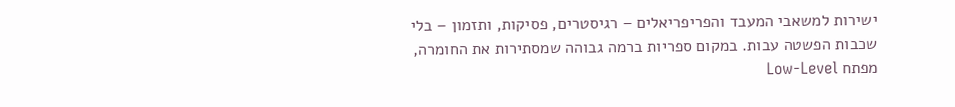ישירות למשאבי המעבד והפריפריאלים – רגיסטרים, פסיקות, ותזמון – בלי שכבות הפשטה עבות. במקום ספריות ברמה גבוהה שמסתירות את החומרה, מפתח Low-Level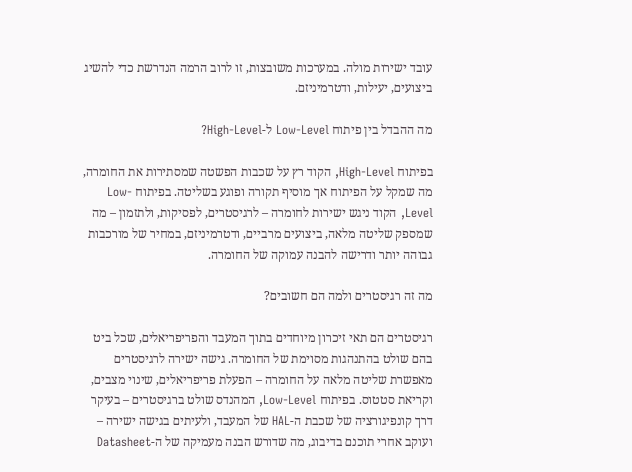עובד ישירות מולה. במערכות משובצות, זו לרוב הרמה הנדרשת כדי להשיג ביצועים, יעילות, ודטרמיניזם.

מה ההבדל בין פיתוח Low-Level ל-High-Level?

בפיתוח High-Level, הקוד רץ על שכבות הפשטה שמסתירות את החומרה, מה שמקל על הפיתוח אך מוסיף תקורה ופוגע בשליטה. בפיתוח Low-Level, הקוד ניגש ישירות לחומרה – לרגיסטרים, לפסיקות, ולתזמון – מה שמספק שליטה מלאה, ביצועים מרביים, ודטרמיניזם, במחיר של מורכבות גבוהה יותר ודרישה להבנה עמוקה של החומרה.

מה זה רגיסטרים ולמה הם חשובים?

רגיסטרים הם תאי זיכרון מיוחדים בתוך המעבד והפריפריאלים, שכל ביט בהם שולט בהתנהגות מסוימת של החומרה. גישה ישירה לרגיסטרים מאפשרת שליטה מלאה על החומרה – הפעלת פריפריאלים, שינוי מצבים, וקריאת סטטוס. בפיתוח Low-Level, המהנדס שולט ברגיסטרים – בעיקר דרך קונפיגורציה של שכבת ה-HAL של המעבד, ולעיתים בגישה ישירה – ועוקב אחרי תוכנם בדיבוג, מה שדורש הבנה מעמיקה של ה-Datasheet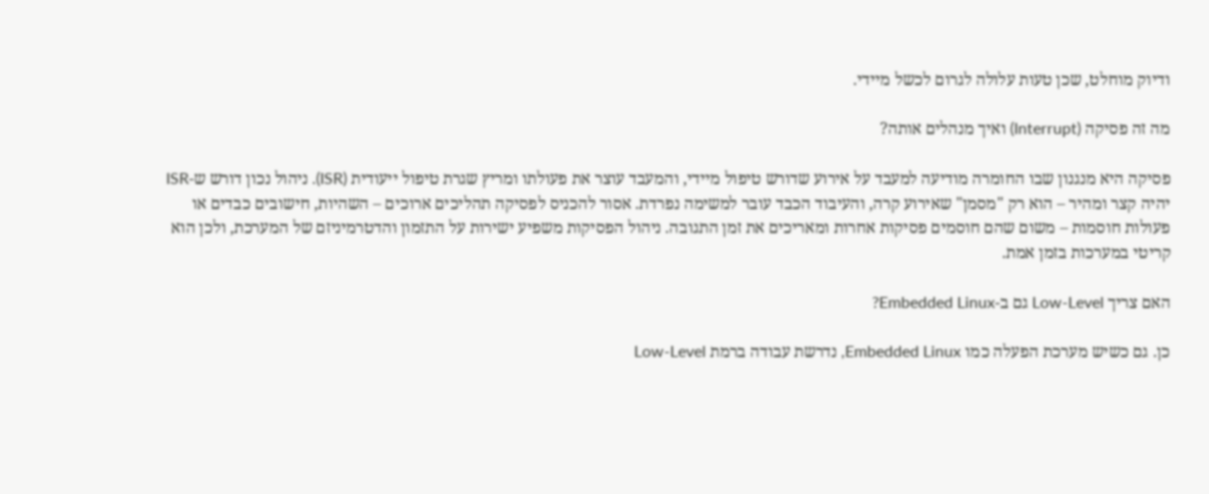ודיוק מוחלט, שכן טעות עלולה לגרום לכשל מיידי.

מה זה פסיקה (Interrupt) ואיך מנהלים אותה?

פסיקה היא מנגנון שבו החומרה מודיעה למעבד על אירוע שדורש טיפול מיידי, והמעבד עוצר את פעולתו ומריץ שגרת טיפול ייעודית (ISR). ניהול נכון דורש ש-ISR יהיה קצר ומהיר – הוא רק "מסמן" שאירוע קרה, והעיבוד הכבד עובר למשימה נפרדת. אסור להכניס לפסיקה תהליכים ארוכים – השהיות, חישובים כבדים או פעולות חוסמות – משום שהם חוסמים פסיקות אחרות ומאריכים את זמן התגובה. ניהול הפסיקות משפיע ישירות על התזמון והדטרמיניזם של המערכת, ולכן הוא קריטי במערכות בזמן אמת.

האם צריך Low-Level גם ב-Embedded Linux?

כן. גם כשיש מערכת הפעלה כמו Embedded Linux, נדרשת עבודה ברמת Low-Level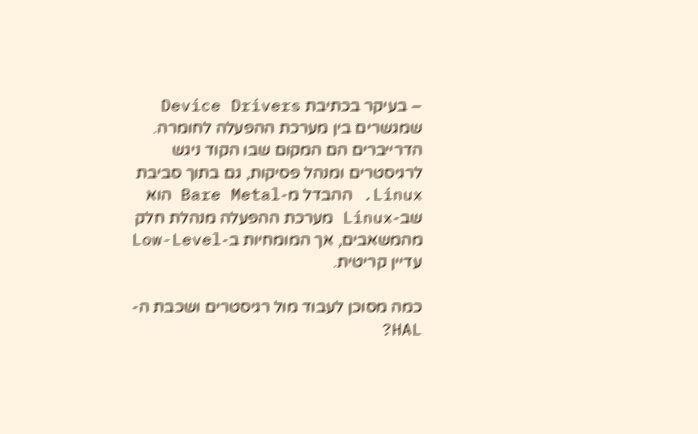– בעיקר בכתיבת Device Drivers שמגשרים בין מערכת ההפעלה לחומרה. הדרייברים הם המקום שבו הקוד ניגש לרגיסטרים ומנהל פסיקות, גם בתוך סביבת Linux. ההבדל מ-Bare Metal הוא שב-Linux מערכת ההפעלה מנהלת חלק מהמשאבים, אך המומחיות ב-Low-Level עדיין קריטית.

כמה מסוכן לעבוד מול רגיסטרים ושכבת ה-HAL?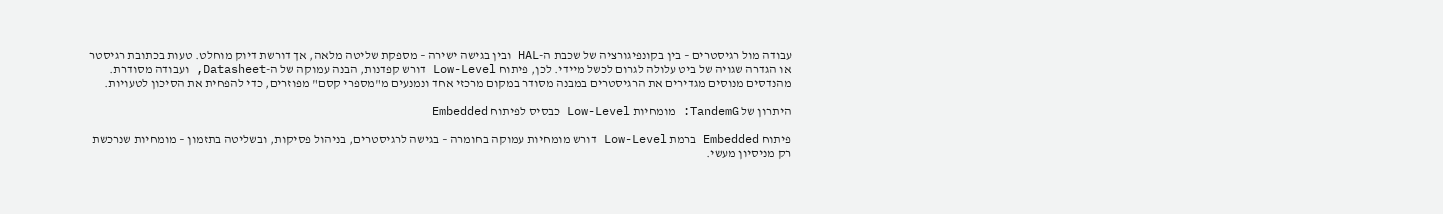עבודה מול רגיסטרים – בין בקונפיגורציה של שכבת ה-HAL ובין בגישה ישירה – מספקת שליטה מלאה, אך דורשת דיוק מוחלט. טעות בכתובת רגיסטר או הגדרה שגויה של ביט עלולה לגרום לכשל מיידי. לכן, פיתוח Low-Level דורש קפדנות, הבנה עמוקה של ה-Datasheet, ועבודה מסודרת. מהנדסים מנוסים מגדירים את הרגיסטרים במבנה מסודר במקום מרכזי אחד ונמנעים מ"מספרי קסם" מפוזרים, כדי להפחית את הסיכון לטעויות.

היתרון של TandemG: מומחיות Low-Level כבסיס לפיתוח Embedded

פיתוח Embedded ברמת Low-Level דורש מומחיות עמוקה בחומרה – בגישה לרגיסטרים, בניהול פסיקות, ובשליטה בתזמון – מומחיות שנרכשת רק מניסיון מעשי.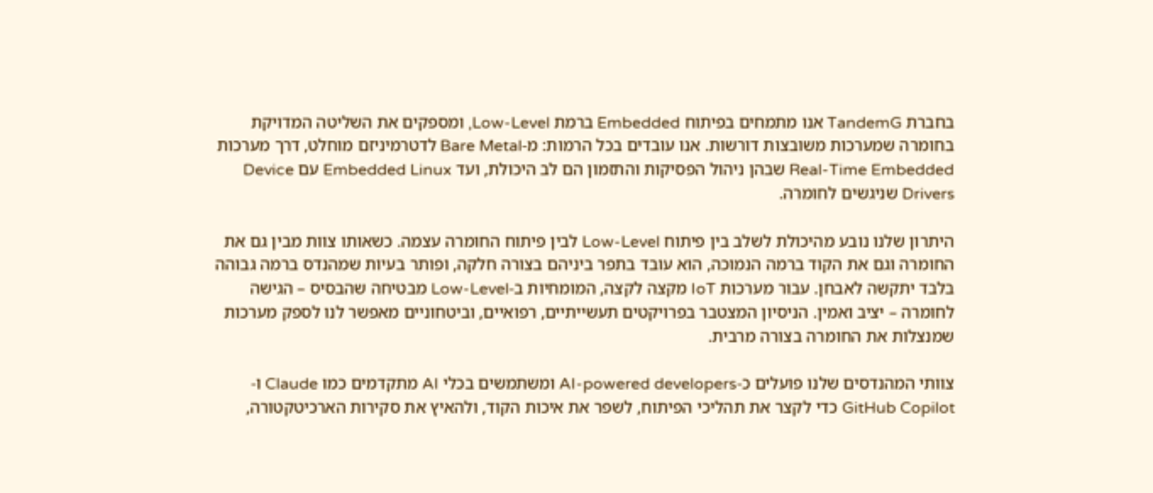בחברת TandemG אנו מתמחים בפיתוח Embedded ברמת Low-Level, ומספקים את השליטה המדויקת בחומרה שמערכות משובצות דורשות. אנו עובדים בכל הרמות: מ-Bare Metal לדטרמיניזם מוחלט, דרך מערכות Real-Time Embedded שבהן ניהול הפסיקות והתזמון הם לב היכולת, ועד Embedded Linux עם Device Drivers שניגשים לחומרה.

היתרון שלנו נובע מהיכולת לשלב בין פיתוח Low-Level לבין פיתוח החומרה עצמה. כשאותו צוות מבין גם את החומרה וגם את הקוד ברמה הנמוכה, הוא עובד בתפר ביניהם בצורה חלקה, ופותר בעיות שמהנדס ברמה גבוהה בלבד יתקשה לאבחן. עבור מערכות IoT מקצה לקצה, המומחיות ב-Low-Level מבטיחה שהבסיס – הגישה לחומרה – יציב ואמין. הניסיון המצטבר בפרויקטים תעשייתיים, רפואיים, וביטחוניים מאפשר לנו לספק מערכות שמנצלות את החומרה בצורה מרבית.

צוותי המהנדסים שלנו פועלים כ-AI-powered developers ומשתמשים בכלי AI מתקדמים כמו Claude ו-GitHub Copilot כדי לקצר את תהליכי הפיתוח, לשפר את איכות הקוד, ולהאיץ את סקירות הארכיטקטורה,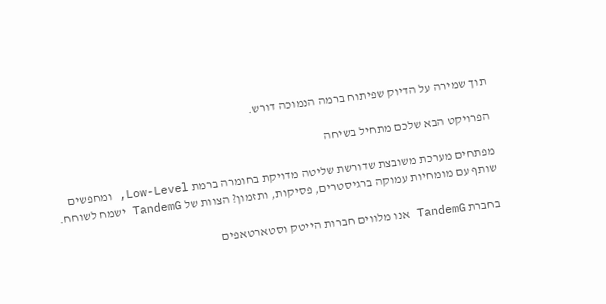תוך שמירה על הדיוק שפיתוח ברמה הנמוכה דורש.

הפרויקט הבא שלכם מתחיל בשיחה

מפתחים מערכת משובצת שדורשת שליטה מדויקת בחומרה ברמת Low-Level, ומחפשים שותף עם מומחיות עמוקה ברגיסטרים, פסיקות, ותזמון? הצוות של TandemG ישמח לשוחח.

בחברת TandemG אנו מלווים חברות הייטק וסטארטאפים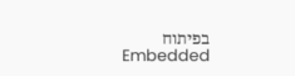בפיתוח Embedded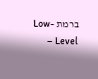ברמת Low-Level –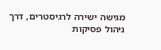מגישה ישירה לרגיסטרים, דרך ניהול פסיקות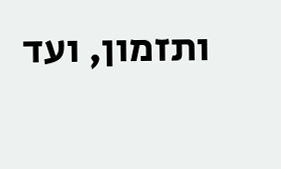ותזמון, ועד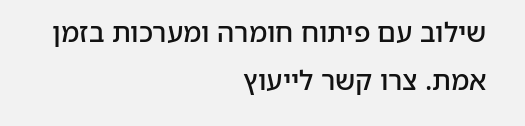שילוב עם פיתוח חומרה ומערכות בזמן אמת. צרו קשר לייעוץ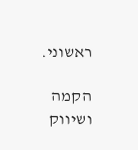ראשוני.

הקמה ושיווק